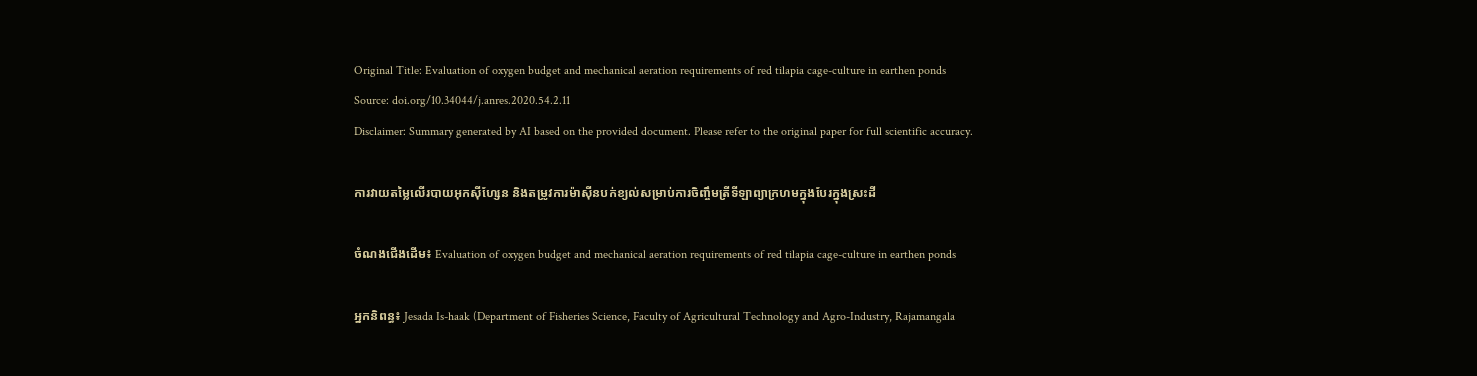Original Title: Evaluation of oxygen budget and mechanical aeration requirements of red tilapia cage-culture in earthen ponds
Source: doi.org/10.34044/j.anres.2020.54.2.11
Disclaimer: Summary generated by AI based on the provided document. Please refer to the original paper for full scientific accuracy.

ការវាយតម្លៃលើរបាយអុកស៊ីហ្សែន និងតម្រូវការម៉ាស៊ីនបក់ខ្យល់សម្រាប់ការចិញ្ចឹមត្រីទីឡាព្យាក្រហមក្នុងបែរក្នុងស្រះដី

ចំណងជើងដើម៖ Evaluation of oxygen budget and mechanical aeration requirements of red tilapia cage-culture in earthen ponds

អ្នកនិពន្ធ៖ Jesada Is-haak (Department of Fisheries Science, Faculty of Agricultural Technology and Agro-Industry, Rajamangala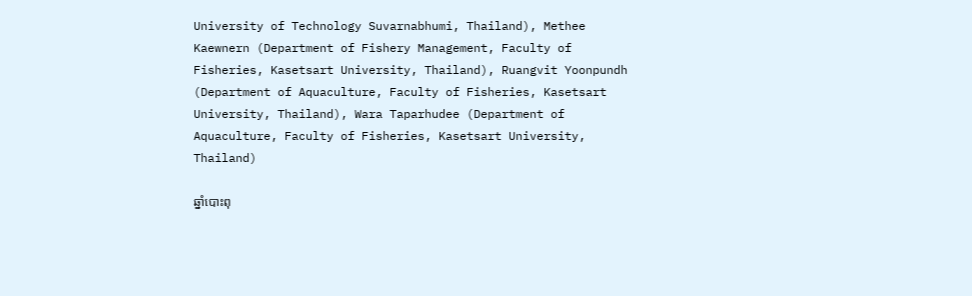University of Technology Suvarnabhumi, Thailand), Methee Kaewnern (Department of Fishery Management, Faculty of Fisheries, Kasetsart University, Thailand), Ruangvit Yoonpundh (Department of Aquaculture, Faculty of Fisheries, Kasetsart University, Thailand), Wara Taparhudee (Department of Aquaculture, Faculty of Fisheries, Kasetsart University, Thailand)

ឆ្នាំបោះពុ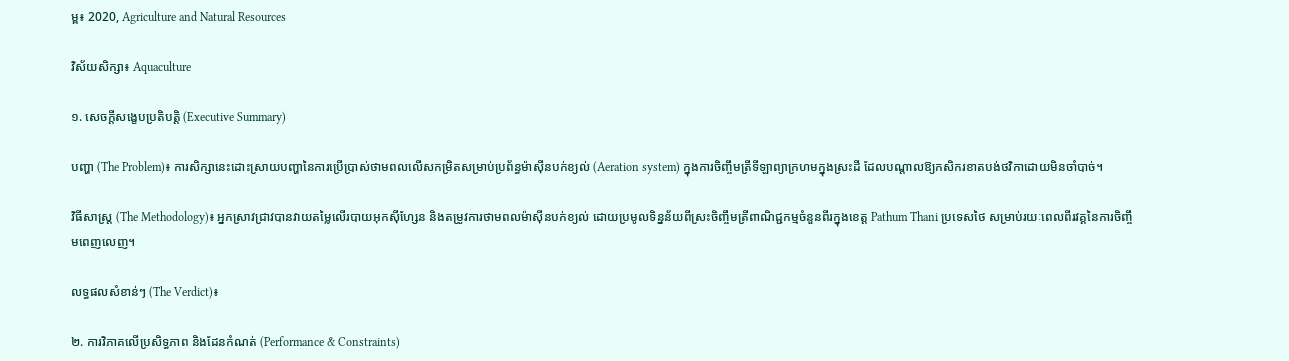ម្ព៖ 2020, Agriculture and Natural Resources

វិស័យសិក្សា៖ Aquaculture

១. សេចក្តីសង្ខេបប្រតិបត្តិ (Executive Summary)

បញ្ហា (The Problem)៖ ការសិក្សានេះដោះស្រាយបញ្ហានៃការប្រើប្រាស់ថាមពលលើសកម្រិតសម្រាប់ប្រព័ន្ធម៉ាស៊ីនបក់ខ្យល់ (Aeration system) ក្នុងការចិញ្ចឹមត្រីទីឡាព្យាក្រហមក្នុងស្រះដី ដែលបណ្តាលឱ្យកសិករខាតបង់ថវិកាដោយមិនចាំបាច់។

វិធីសាស្ត្រ (The Methodology)៖ អ្នកស្រាវជ្រាវបានវាយតម្លៃលើរបាយអុកស៊ីហ្សែន និងតម្រូវការថាមពលម៉ាស៊ីនបក់ខ្យល់ ដោយប្រមូលទិន្នន័យពីស្រះចិញ្ចឹមត្រីពាណិជ្ជកម្មចំនួនពីរក្នុងខេត្ត Pathum Thani ប្រទេសថៃ សម្រាប់រយៈពេលពីរវគ្គនៃការចិញ្ចឹមពេញលេញ។

លទ្ធផលសំខាន់ៗ (The Verdict)៖

២. ការវិភាគលើប្រសិទ្ធភាព និងដែនកំណត់ (Performance & Constraints)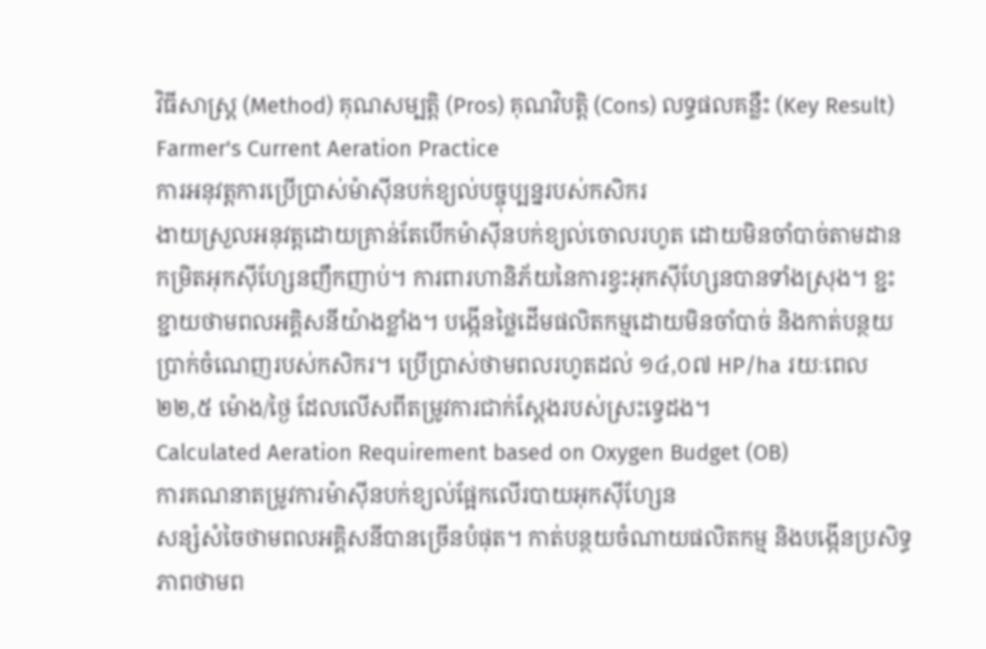វិធីសាស្ត្រ (Method) គុណសម្បត្តិ (Pros) គុណវិបត្តិ (Cons) លទ្ធផលគន្លឹះ (Key Result)
Farmer's Current Aeration Practice
ការអនុវត្តការប្រើប្រាស់ម៉ាស៊ីនបក់ខ្យល់បច្ចុប្បន្នរបស់កសិករ
ងាយស្រួលអនុវត្តដោយគ្រាន់តែបើកម៉ាស៊ីនបក់ខ្យល់ចោលរហូត ដោយមិនចាំបាច់តាមដានកម្រិតអុកស៊ីហ្សែនញឹកញាប់។ ការពារហានិភ័យនៃការខ្វះអុកស៊ីហ្សែនបានទាំងស្រុង។ ខ្ជះខ្ជាយថាមពលអគ្គិសនីយ៉ាងខ្លាំង។ បង្កើនថ្លៃដើមផលិតកម្មដោយមិនចាំបាច់ និងកាត់បន្ថយប្រាក់ចំណេញរបស់កសិករ។ ប្រើប្រាស់ថាមពលរហូតដល់ ១៤,០៧ HP/ha រយៈពេល ២២,៥ ម៉ោង/ថ្ងៃ ដែលលើសពីតម្រូវការជាក់ស្តែងរបស់ស្រះទ្វេដង។
Calculated Aeration Requirement based on Oxygen Budget (OB)
ការគណនាតម្រូវការម៉ាស៊ីនបក់ខ្យល់ផ្អែកលើរបាយអុកស៊ីហ្សែន
សន្សំសំចៃថាមពលអគ្គិសនីបានច្រើនបំផុត។ កាត់បន្ថយចំណាយផលិតកម្ម និងបង្កើនប្រសិទ្ធភាពថាមព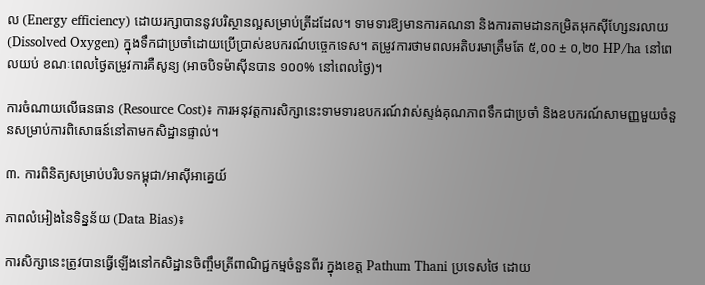ល (Energy efficiency) ដោយរក្សាបាននូវបរិស្ថានល្អសម្រាប់ត្រីដដែល។ ទាមទារឱ្យមានការគណនា និងការតាមដានកម្រិតអុកស៊ីហ្សែនរលាយ (Dissolved Oxygen) ក្នុងទឹកជាប្រចាំដោយប្រើប្រាស់ឧបករណ៍បច្ចេកទេស។ តម្រូវការថាមពលអតិបរមាត្រឹមតែ ៥,០០ ± ០,២០ HP/ha នៅពេលយប់ ខណៈពេលថ្ងៃតម្រូវការគឺសូន្យ (អាចបិទម៉ាស៊ីនបាន ១០០% នៅពេលថ្ងៃ)។

ការចំណាយលើធនធាន (Resource Cost)៖ ការអនុវត្តការសិក្សានេះទាមទារឧបករណ៍វាស់ស្ទង់គុណភាពទឹកជាប្រចាំ និងឧបករណ៍សាមញ្ញមួយចំនួនសម្រាប់ការពិសោធន៍នៅតាមកសិដ្ឋានផ្ទាល់។

៣. ការពិនិត្យសម្រាប់បរិបទកម្ពុជា/អាស៊ីអាគ្នេយ៍

ភាពលំអៀងនៃទិន្នន័យ (Data Bias)៖

ការសិក្សានេះត្រូវបានធ្វើឡើងនៅកសិដ្ឋានចិញ្ចឹមត្រីពាណិជ្ជកម្មចំនួនពីរ ក្នុងខេត្ត Pathum Thani ប្រទេសថៃ ដោយ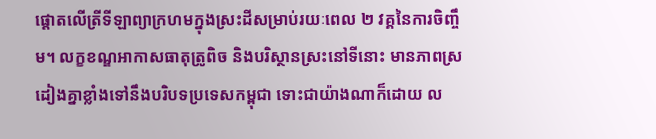ផ្តោតលើត្រីទីឡាព្យាក្រហមក្នុងស្រះដីសម្រាប់រយៈពេល ២ វគ្គនៃការចិញ្ចឹម។ លក្ខខណ្ឌអាកាសធាតុត្រូពិច និងបរិស្ថានស្រះនៅទីនោះ មានភាពស្រដៀងគ្នាខ្លាំងទៅនឹងបរិបទប្រទេសកម្ពុជា ទោះជាយ៉ាងណាក៏ដោយ ល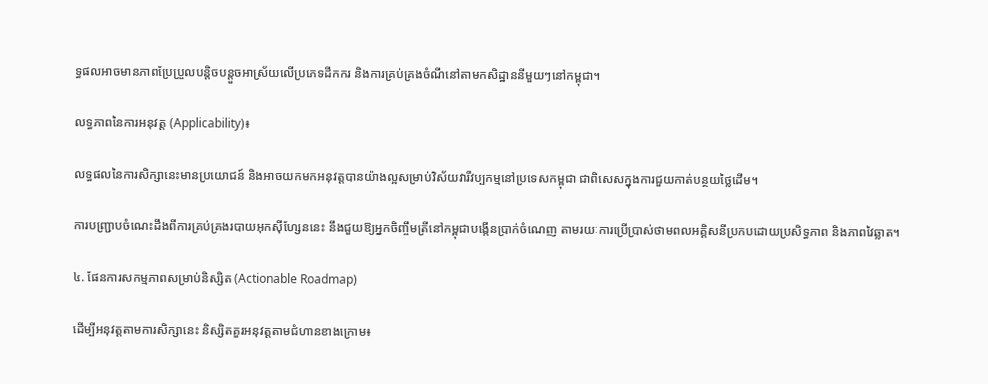ទ្ធផលអាចមានភាពប្រែប្រួលបន្តិចបន្តួចអាស្រ័យលើប្រភេទដីកករ និងការគ្រប់គ្រងចំណីនៅតាមកសិដ្ឋាននីមួយៗនៅកម្ពុជា។

លទ្ធភាពនៃការអនុវត្ត (Applicability)៖

លទ្ធផលនៃការសិក្សានេះមានប្រយោជន៍ និងអាចយកមកអនុវត្តបានយ៉ាងល្អសម្រាប់វិស័យវារីវប្បកម្មនៅប្រទេសកម្ពុជា ជាពិសេសក្នុងការជួយកាត់បន្ថយថ្លៃដើម។

ការបញ្រ្ជាបចំណេះដឹងពីការគ្រប់គ្រងរបាយអុកស៊ីហ្សែននេះ នឹងជួយឱ្យអ្នកចិញ្ចឹមត្រីនៅកម្ពុជាបង្កើនប្រាក់ចំណេញ តាមរយៈការប្រើប្រាស់ថាមពលអគ្គិសនីប្រកបដោយប្រសិទ្ធភាព និងភាពវៃឆ្លាត។

៤. ផែនការសកម្មភាពសម្រាប់និស្សិត (Actionable Roadmap)

ដើម្បីអនុវត្តតាមការសិក្សានេះ និស្សិតគួរអនុវត្តតាមជំហានខាងក្រោម៖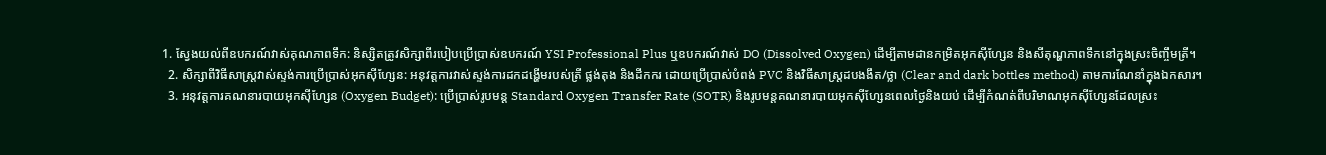1. ស្វែងយល់ពីឧបករណ៍វាស់គុណភាពទឹក: និស្សិតត្រូវសិក្សាពីរបៀបប្រើប្រាស់ឧបករណ៍ YSI Professional Plus ឬឧបករណ៍វាស់ DO (Dissolved Oxygen) ដើម្បីតាមដានកម្រិតអុកស៊ីហ្សែន និងសីតុណ្ហភាពទឹកនៅក្នុងស្រះចិញ្ចឹមត្រី។
  2. សិក្សាពីវិធីសាស្ត្រវាស់ស្ទង់ការប្រើប្រាស់អុកស៊ីហ្សែន: អនុវត្តការវាស់ស្ទង់ការដកដង្ហើមរបស់ត្រី ផ្លង់តុង និងដីកករ ដោយប្រើប្រាស់បំពង់ PVC និងវិធីសាស្ត្រដបងងឹត/ថ្លា (Clear and dark bottles method) តាមការណែនាំក្នុងឯកសារ។
  3. អនុវត្តការគណនារបាយអុកស៊ីហ្សែន (Oxygen Budget): ប្រើប្រាស់រូបមន្ត Standard Oxygen Transfer Rate (SOTR) និងរូបមន្តគណនារបាយអុកស៊ីហ្សែនពេលថ្ងៃនិងយប់ ដើម្បីកំណត់ពីបរិមាណអុកស៊ីហ្សែនដែលស្រះ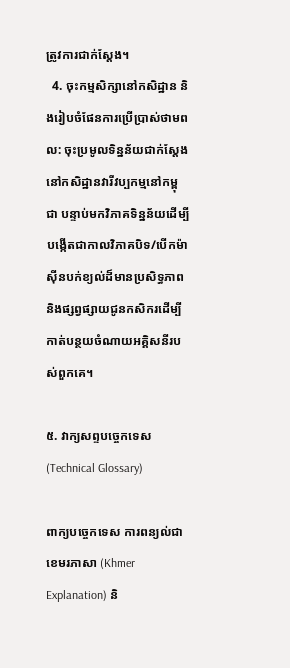ត្រូវការជាក់ស្តែង។
  4. ចុះកម្មសិក្សានៅកសិដ្ឋាន និងរៀបចំផែនការប្រើប្រាស់ថាមពល: ចុះប្រមូលទិន្នន័យជាក់ស្តែងនៅកសិដ្ឋានវារីវប្បកម្មនៅកម្ពុជា បន្ទាប់មកវិភាគទិន្នន័យដើម្បីបង្កើតជាកាលវិភាគបិទ/បើកម៉ាស៊ីនបក់ខ្យល់ដ៏មានប្រសិទ្ធភាព និងផ្សព្វផ្សាយជូនកសិករដើម្បីកាត់បន្ថយចំណាយអគ្គិសនីរបស់ពួកគេ។

៥. វាក្យសព្ទបច្ចេកទេស (Technical Glossary)

ពាក្យបច្ចេកទេស ការពន្យល់ជាខេមរភាសា (Khmer Explanation) និ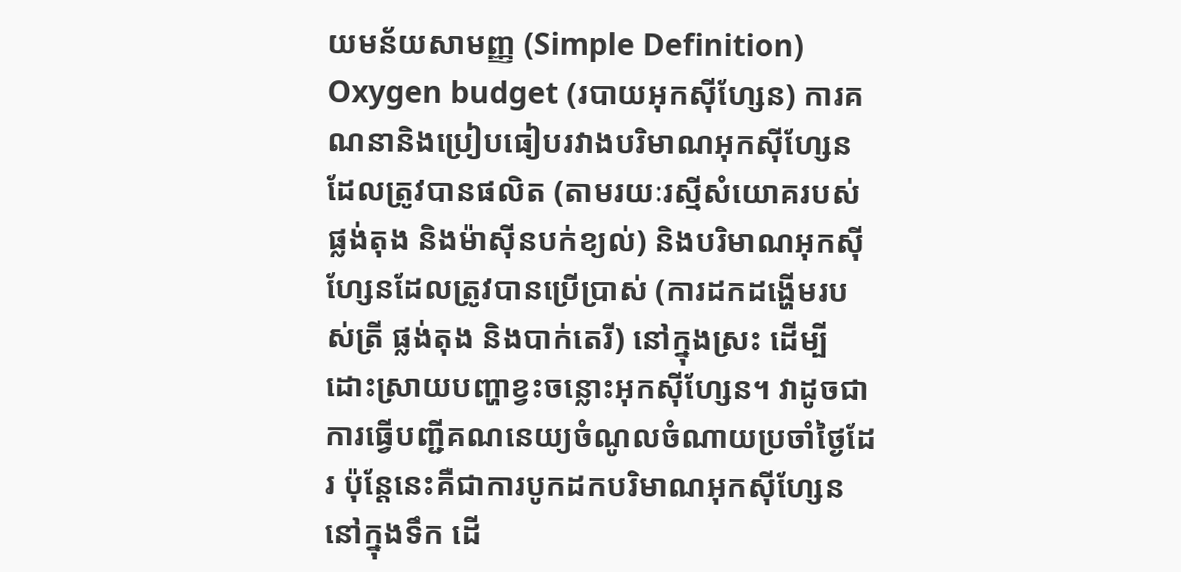យមន័យសាមញ្ញ (Simple Definition)
Oxygen budget (របាយអុកស៊ីហ្សែន) ការគណនានិងប្រៀបធៀបរវាងបរិមាណអុកស៊ីហ្សែនដែលត្រូវបានផលិត (តាមរយៈរស្មីសំយោគរបស់ផ្លង់តុង និងម៉ាស៊ីនបក់ខ្យល់) និងបរិមាណអុកស៊ីហ្សែនដែលត្រូវបានប្រើប្រាស់ (ការដកដង្ហើមរបស់ត្រី ផ្លង់តុង និងបាក់តេរី) នៅក្នុងស្រះ ដើម្បីដោះស្រាយបញ្ហាខ្វះចន្លោះអុកស៊ីហ្សែន។ វាដូចជាការធ្វើបញ្ជីគណនេយ្យចំណូលចំណាយប្រចាំថ្ងៃដែរ ប៉ុន្តែនេះគឺជាការបូកដកបរិមាណអុកស៊ីហ្សែននៅក្នុងទឹក ដើ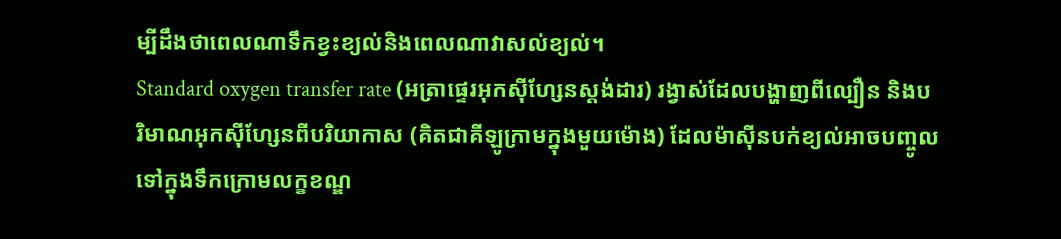ម្បីដឹងថាពេលណាទឹកខ្វះខ្យល់និងពេលណាវាសល់ខ្យល់។
Standard oxygen transfer rate (អត្រាផ្ទេរអុកស៊ីហ្សែនស្តង់ដារ) រង្វាស់ដែលបង្ហាញពីល្បឿន និងបរិមាណអុកស៊ីហ្សែនពីបរិយាកាស (គិតជាគីឡូក្រាមក្នុងមួយម៉ោង) ដែលម៉ាស៊ីនបក់ខ្យល់អាចបញ្ចូលទៅក្នុងទឹកក្រោមលក្ខខណ្ឌ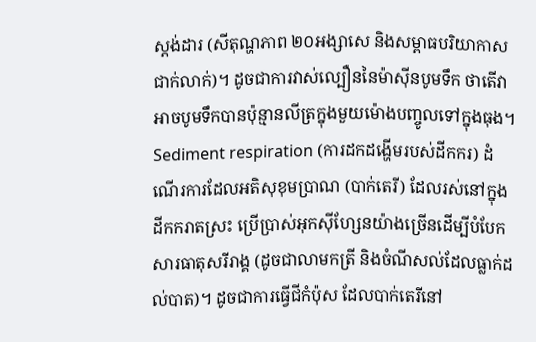ស្តង់ដារ (សីតុណ្ហភាព ២០អង្សាសេ និងសម្ពាធបរិយាកាសជាក់លាក់)។ ដូចជាការវាស់ល្បឿននៃម៉ាស៊ីនបូមទឹក ថាតើវាអាចបូមទឹកបានប៉ុន្មានលីត្រក្នុងមួយម៉ោងបញ្ចូលទៅក្នុងធុង។
Sediment respiration (ការដកដង្ហើមរបស់ដីកករ) ដំណើរការដែលអតិសុខុមប្រាណ (បាក់តេរី) ដែលរស់នៅក្នុងដីកករាតស្រះ ប្រើប្រាស់អុកស៊ីហ្សែនយ៉ាងច្រើនដើម្បីបំបែកសារធាតុសរីរាង្គ (ដូចជាលាមកត្រី និងចំណីសល់ដែលធ្លាក់ដល់បាត)។ ដូចជាការធ្វើជីកំប៉ុស ដែលបាក់តេរីនៅ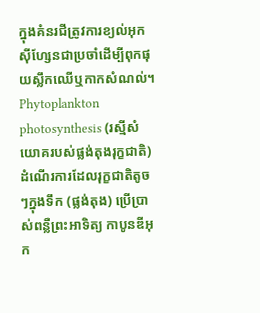ក្នុងគំនរជីត្រូវការខ្យល់អុកស៊ីហ្សែនជាប្រចាំដើម្បីពុកផុយស្លឹកឈើឬកាកសំណល់។
Phytoplankton photosynthesis (រស្មីសំយោគរបស់ផ្លង់តុងរុក្ខជាតិ) ដំណើរការដែលរុក្ខជាតិតូចៗក្នុងទឹក (ផ្លង់តុង) ប្រើប្រាស់ពន្លឺព្រះអាទិត្យ កាបូនឌីអុក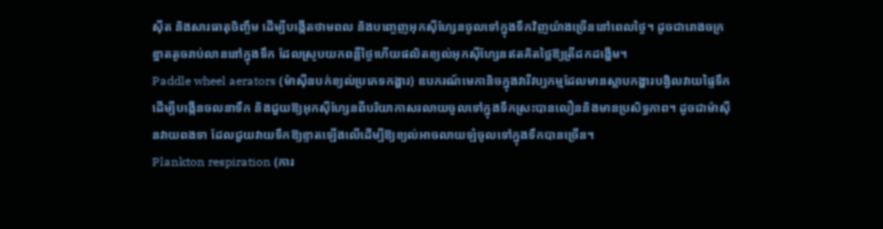ស៊ីត និងសារធាតុចិញ្ចឹម ដើម្បីបង្កើតថាមពល និងបញ្ចេញអុកស៊ីហ្សែនចូលទៅក្នុងទឹកវិញយ៉ាងច្រើននៅពេលថ្ងៃ។ ដូចជារោងចក្រខ្នាតតូចរាប់លាននៅក្នុងទឹក ដែលស្រូបយកពន្លឺថ្ងៃហើយផលិតខ្យល់អុកស៊ីហ្សែនឥតគិតថ្លៃឱ្យត្រីដកដង្ហើម។
Paddle wheel aerators (ម៉ាស៊ីនបក់ខ្យល់ប្រភេទកង្ហារ) ឧបករណ៍មេកានិចក្នុងវារីវប្បកម្មដែលមានស្លាបកង្ហារបង្វិលវាយផ្ទៃទឹក ដើម្បីបង្កើនចលនាទឹក និងជួយឱ្យអុកស៊ីហ្សែនពីបរិយាកាសរលាយចូលទៅក្នុងទឹកស្រះបានលឿននិងមានប្រសិទ្ធភាព។ ដូចជាម៉ាស៊ីនវាយពងទា ដែលជួយវាយទឹកឱ្យខ្ទាតឡើងលើដើម្បីឱ្យខ្យល់អាចលាយឡំចូលទៅក្នុងទឹកបានច្រើន។
Plankton respiration (ការ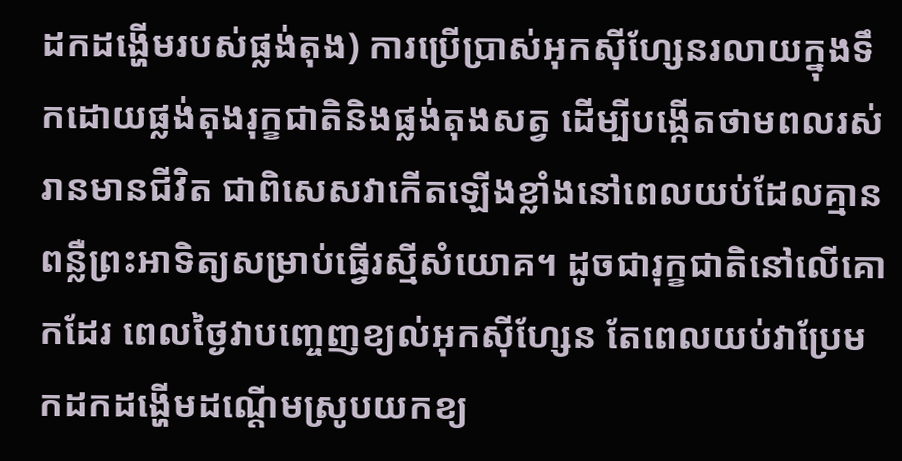ដកដង្ហើមរបស់ផ្លង់តុង) ការប្រើប្រាស់អុកស៊ីហ្សែនរលាយក្នុងទឹកដោយផ្លង់តុងរុក្ខជាតិនិងផ្លង់តុងសត្វ ដើម្បីបង្កើតថាមពលរស់រានមានជីវិត ជាពិសេសវាកើតឡើងខ្លាំងនៅពេលយប់ដែលគ្មានពន្លឺព្រះអាទិត្យសម្រាប់ធ្វើរស្មីសំយោគ។ ដូចជារុក្ខជាតិនៅលើគោកដែរ ពេលថ្ងៃវាបញ្ចេញខ្យល់អុកស៊ីហ្សែន តែពេលយប់វាប្រែមកដកដង្ហើមដណ្តើមស្រូបយកខ្យ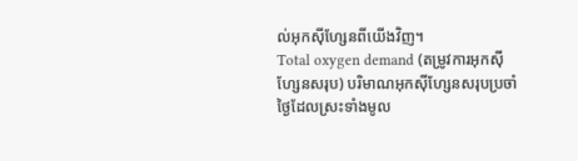ល់អុកស៊ីហ្សែនពីយើងវិញ។
Total oxygen demand (តម្រូវការអុកស៊ីហ្សែនសរុប) បរិមាណអុកស៊ីហ្សែនសរុបប្រចាំថ្ងៃដែលស្រះទាំងមូល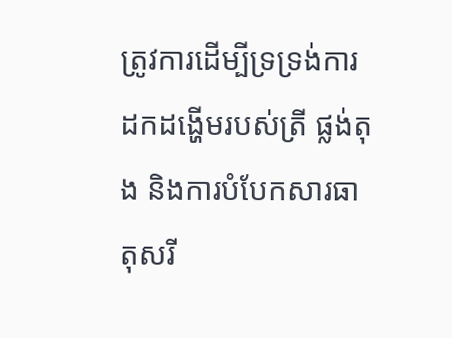ត្រូវការដើម្បីទ្រទ្រង់ការដកដង្ហើមរបស់ត្រី ផ្លង់តុង និងការបំបែកសារធាតុសរី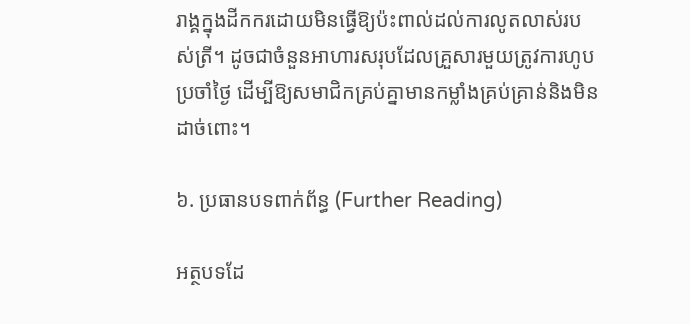រាង្គក្នុងដីកករដោយមិនធ្វើឱ្យប៉ះពាល់ដល់ការលូតលាស់របស់ត្រី។ ដូចជាចំនួនអាហារសរុបដែលគ្រួសារមួយត្រូវការហូបប្រចាំថ្ងៃ ដើម្បីឱ្យសមាជិកគ្រប់គ្នាមានកម្លាំងគ្រប់គ្រាន់និងមិនដាច់ពោះ។

៦. ប្រធានបទពាក់ព័ន្ធ (Further Reading)

អត្ថបទដែ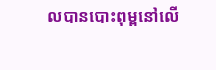លបានបោះពុម្ពនៅលើ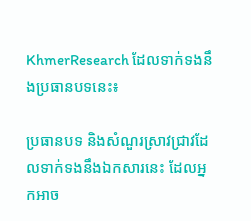KhmerResearch ដែលទាក់ទងនឹងប្រធានបទនេះ៖

ប្រធានបទ និងសំណួរស្រាវជ្រាវដែលទាក់ទងនឹងឯកសារនេះ ដែលអ្នកអាច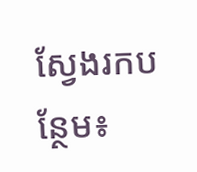ស្វែងរកបន្ថែម៖